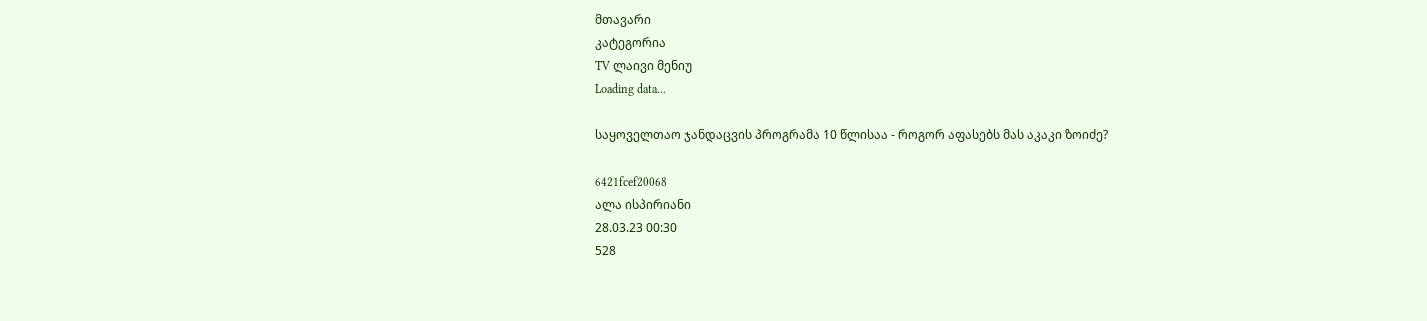მთავარი
კატეგორია
TV ლაივი მენიუ
Loading data...

საყოველთაო ჯანდაცვის პროგრამა 10 წლისაა - როგორ აფასებს მას აკაკი ზოიძე?

6421fcef20068
ალა ისპირიანი
28.03.23 00:30
528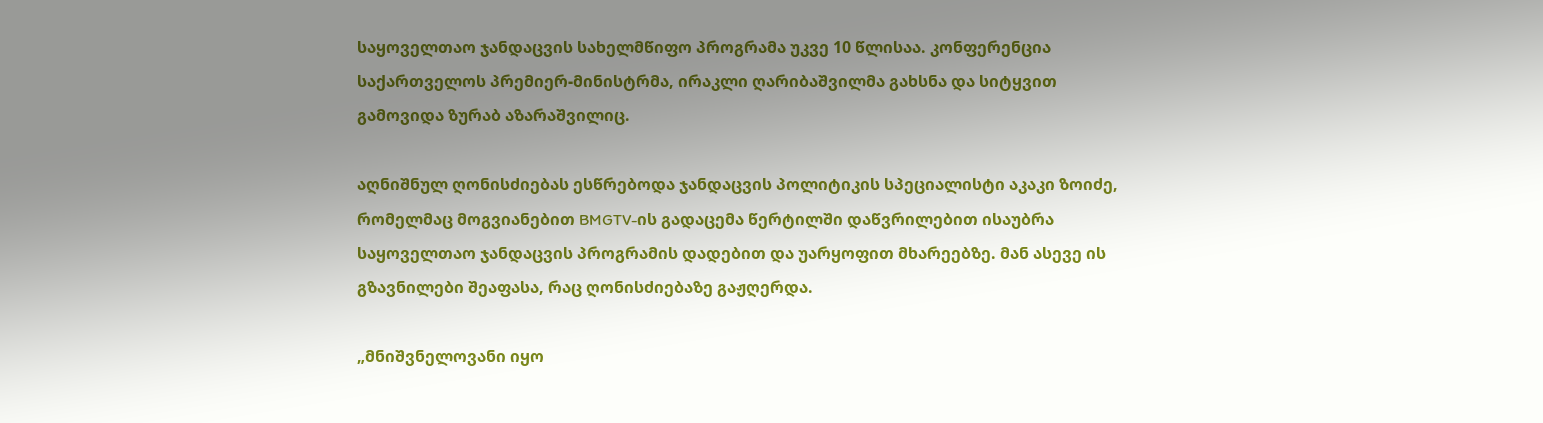საყოველთაო ჯანდაცვის სახელმწიფო პროგრამა უკვე 10 წლისაა. კონფერენცია საქართველოს პრემიერ-მინისტრმა, ირაკლი ღარიბაშვილმა გახსნა და სიტყვით გამოვიდა ზურაბ აზარაშვილიც.

აღნიშნულ ღონისძიებას ესწრებოდა ჯანდაცვის პოლიტიკის სპეციალისტი აკაკი ზოიძე, რომელმაც მოგვიანებით BMGTV-ის გადაცემა წერტილში დაწვრილებით ისაუბრა საყოველთაო ჯანდაცვის პროგრამის დადებით და უარყოფით მხარეებზე. მან ასევე ის გზავნილები შეაფასა, რაც ღონისძიებაზე გაჟღერდა.

„მნიშვნელოვანი იყო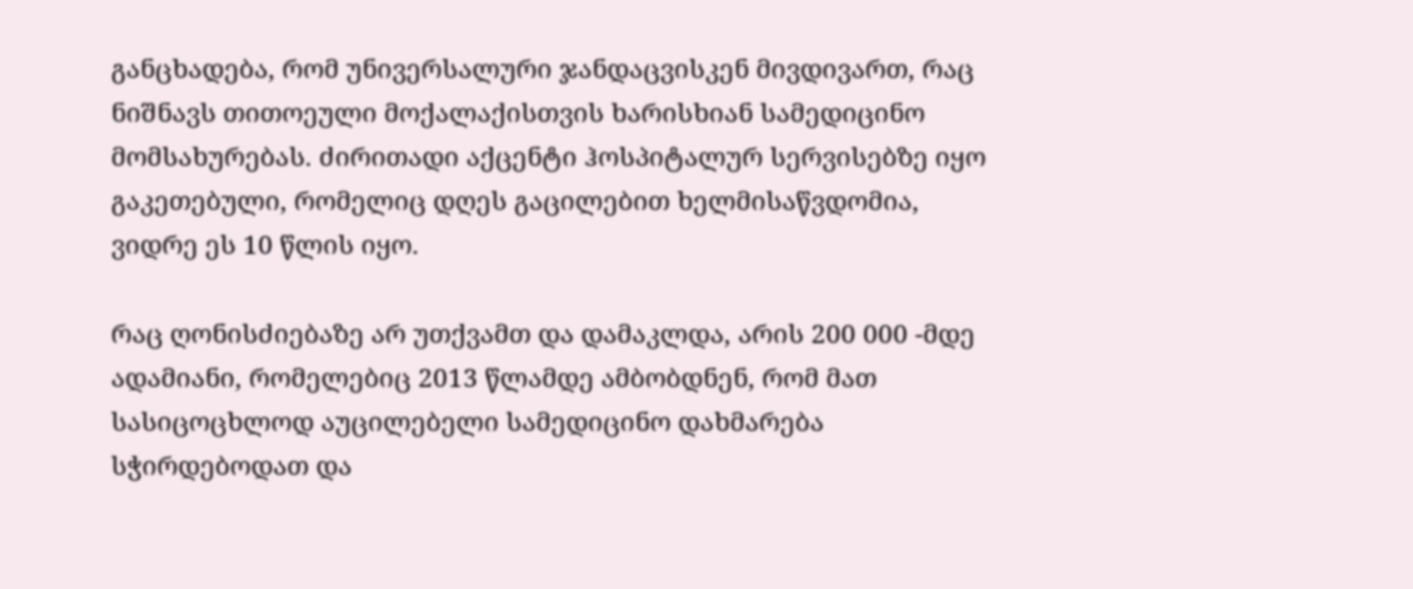განცხადება, რომ უნივერსალური ჯანდაცვისკენ მივდივართ, რაც ნიშნავს თითოეული მოქალაქისთვის ხარისხიან სამედიცინო მომსახურებას. ძირითადი აქცენტი ჰოსპიტალურ სერვისებზე იყო გაკეთებული, რომელიც დღეს გაცილებით ხელმისაწვდომია, ვიდრე ეს 10 წლის იყო.

რაც ღონისძიებაზე არ უთქვამთ და დამაკლდა, არის 200 000 -მდე ადამიანი, რომელებიც 2013 წლამდე ამბობდნენ, რომ მათ სასიცოცხლოდ აუცილებელი სამედიცინო დახმარება სჭირდებოდათ და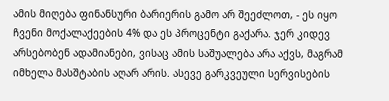ამის მიღება ფინანსური ბარიერის გამო არ შეეძლოთ, - ეს იყო ჩვენი მოქალაქეების 4% და ეს პროცენტი გაქარა. ჯერ კიდევ არსებობენ ადამიანები, ვისაც ამის საშუალება არა აქვს, მაგრამ იმხელა მასშტაბის აღარ არის. ასევე გარკვეული სერვისების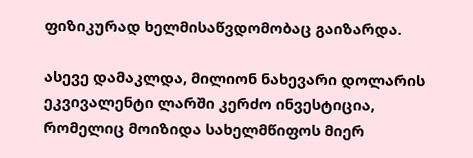ფიზიკურად ხელმისაწვდომობაც გაიზარდა.

ასევე დამაკლდა, მილიონ ნახევარი დოლარის ეკვივალენტი ლარში კერძო ინვესტიცია, რომელიც მოიზიდა სახელმწიფოს მიერ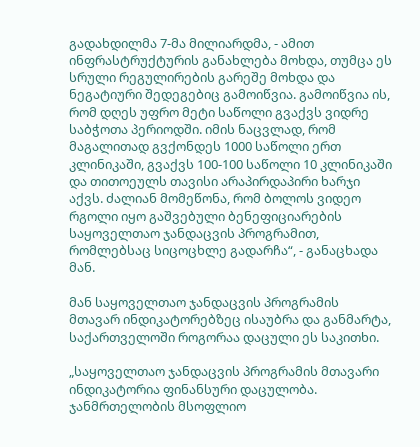გადახდილმა 7-მა მილიარდმა, - ამით ინფრასტრუქტურის განახლება მოხდა, თუმცა ეს სრული რეგულირების გარეშე მოხდა და ნეგატიური შედეგებიც გამოიწვია. გამოიწვია ის, რომ დღეს უფრო მეტი საწოლი გვაქვს ვიდრე საბჭოთა პერიოდში. იმის ნაცვლად, რომ მაგალითად გვქონდეს 1000 საწოლი ერთ კლინიკაში, გვაქვს 100-100 საწოლი 10 კლინიკაში და თითოეულს თავისი არაპირდაპირი ხარჯი აქვს. ძალიან მომეწონა, რომ ბოლოს ვიდეო რგოლი იყო გაშვებული ბენეფიციარების საყოველთაო ჯანდაცვის პროგრამით, რომლებსაც სიცოცხლე გადარჩა“, - განაცხადა მან.

მან საყოველთაო ჯანდაცვის პროგრამის მთავარ ინდიკატორებზეც ისაუბრა და განმარტა, საქართველოში როგორაა დაცული ეს საკითხი.

„საყოველთაო ჯანდაცვის პროგრამის მთავარი ინდიკატორია ფინანსური დაცულობა. ჯანმრთელობის მსოფლიო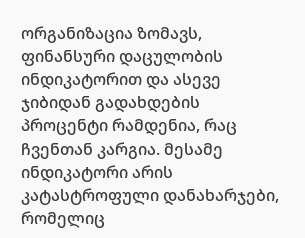ორგანიზაცია ზომავს, ფინანსური დაცულობის ინდიკატორით და ასევე ჯიბიდან გადახდების პროცენტი რამდენია, რაც ჩვენთან კარგია. მესამე ინდიკატორი არის კატასტროფული დანახარჯები, რომელიც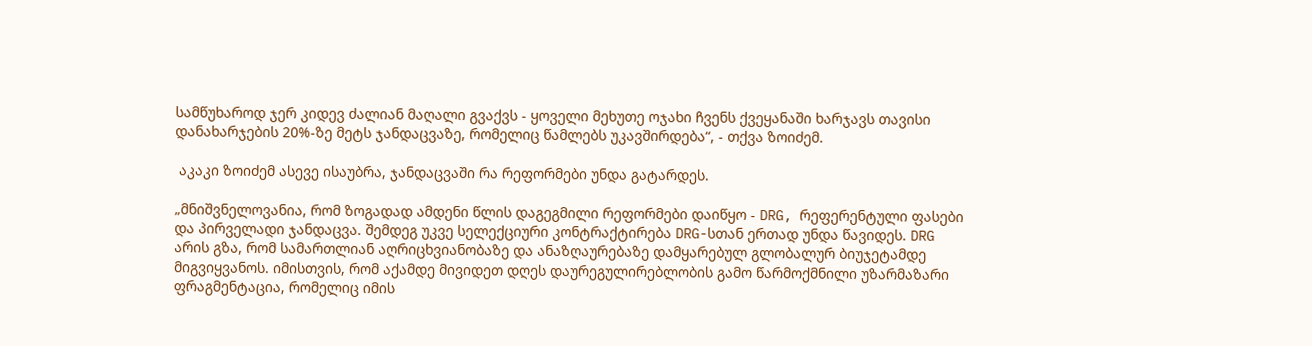სამწუხაროდ ჯერ კიდევ ძალიან მაღალი გვაქვს - ყოველი მეხუთე ოჯახი ჩვენს ქვეყანაში ხარჯავს თავისი დანახარჯების 20%-ზე მეტს ჯანდაცვაზე, რომელიც წამლებს უკავშირდება“, - თქვა ზოიძემ.

 აკაკი ზოიძემ ასევე ისაუბრა, ჯანდაცვაში რა რეფორმები უნდა გატარდეს.

„მნიშვნელოვანია, რომ ზოგადად ამდენი წლის დაგეგმილი რეფორმები დაიწყო - DRG, რეფერენტული ფასები და პირველადი ჯანდაცვა. შემდეგ უკვე სელექციური კონტრაქტირება DRG-სთან ერთად უნდა წავიდეს. DRG არის გზა, რომ სამართლიან აღრიცხვიანობაზე და ანაზღაურებაზე დამყარებულ გლობალურ ბიუჯეტამდე მიგვიყვანოს. იმისთვის, რომ აქამდე მივიდეთ დღეს დაურეგულირებლობის გამო წარმოქმნილი უზარმაზარი ფრაგმენტაცია, რომელიც იმის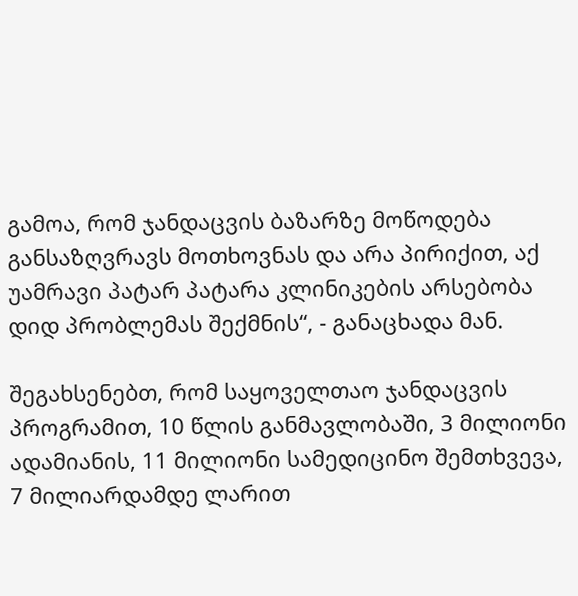გამოა, რომ ჯანდაცვის ბაზარზე მოწოდება განსაზღვრავს მოთხოვნას და არა პირიქით, აქ უამრავი პატარ პატარა კლინიკების არსებობა დიდ პრობლემას შექმნის“, - განაცხადა მან.

შეგახსენებთ, რომ საყოველთაო ჯანდაცვის პროგრამით, 10 წლის განმავლობაში, 3 მილიონი ადამიანის, 11 მილიონი სამედიცინო შემთხვევა, 7 მილიარდამდე ლარით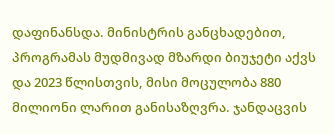დაფინანსდა. მინისტრის განცხადებით, პროგრამას მუდმივად მზარდი ბიუჯეტი აქვს და 2023 წლისთვის, მისი მოცულობა 880 მილიონი ლარით განისაზღვრა. ჯანდაცვის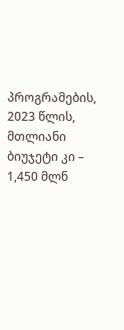პროგრამების, 2023 წლის, მთლიანი ბიუჯეტი კი – 1,450 მლნ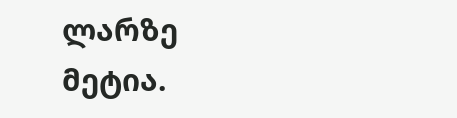ლარზე მეტია.